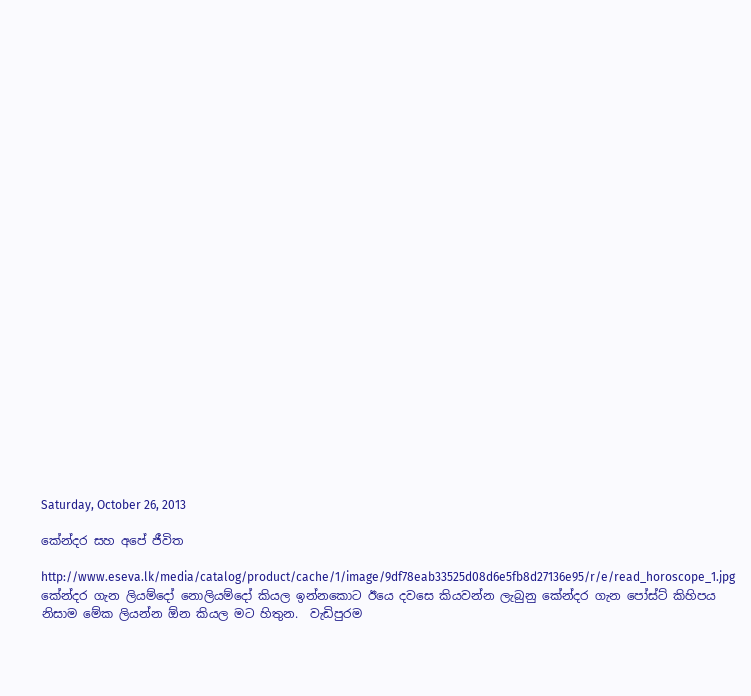Saturday, October 26, 2013

කේන්දර සහ අපේ ජීවිත

http://www.eseva.lk/media/catalog/product/cache/1/image/9df78eab33525d08d6e5fb8d27136e95/r/e/read_horoscope_1.jpg
කේන්දර ගැන ලියම්දෝ නොලියම්දෝ කියල ඉන්නකොට ඊයෙ දවසෙ කියවන්න ලැබුනු කේන්දර ගැන පෝස්ට් කිහිපය නිසාම මේක ලියන්න ඕන කියල මට හිතුන.  වැඩිපුරම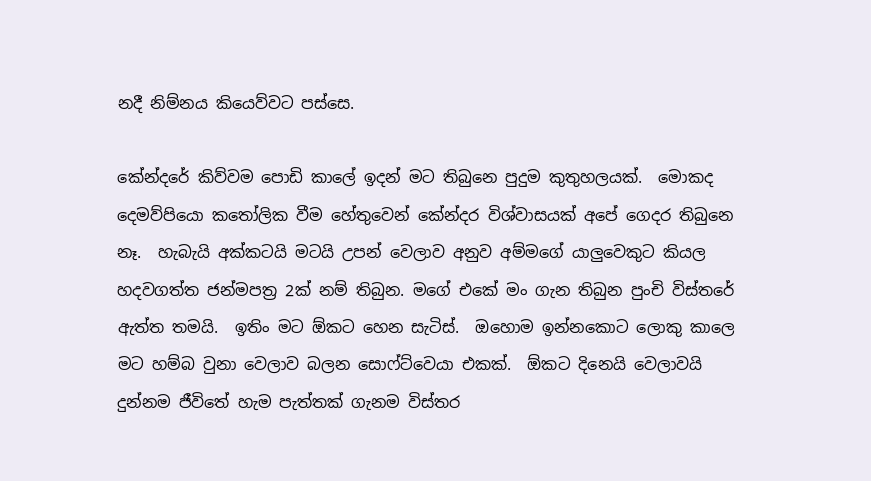නදී නිම්නය කියෙව්වට පස්සෙ.

කේන්දරේ කිව්වම පොඩි කාලේ ඉදන් මට තිබුනෙ පුදුම කුතුහලයක්.  මොකද දෙමව්පියො කතෝලික වීම හේතුවෙන් කේන්දර විශ්වාසයක් අපේ ගෙදර තිබුනෙ නෑ.  හැබැයි අක්කටයි මටයි උපන් වෙලාව අනුව අම්මගේ යාලුවෙකුට කියල හදවගත්ත ජන්මපත්‍ර 2ක් නම් තිබුන. මගේ එකේ මං ගැන තිබුන පුංචි විස්තරේ ඇත්ත තමයි.  ඉතිං මට ඕකට හෙන සැටිස්.  ඔහොම ඉන්නකොට ලොකු කාලෙ මට හම්බ වුනා වෙලාව බලන සොෆ්ට්වෙයා එකක්.  ඕකට දිනෙයි වෙලාවයි දුන්නම ජීවිතේ හැම පැත්තක් ගැනම විස්තර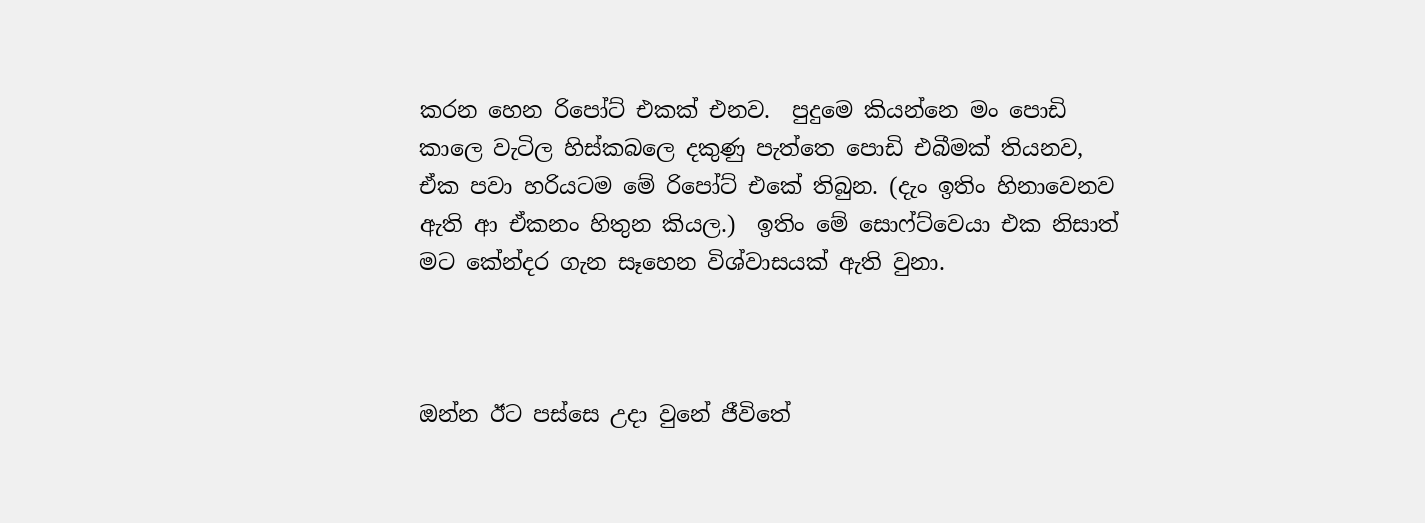කරන හෙන රිපෝට් එකක් එනව.  පුදුමෙ කියන්නෙ මං පොඩි කාලෙ වැටිල හිස්කබලෙ දකුණු පැත්තෙ පොඩි එබීමක් තියනව, ඒක පවා හරියටම මේ රිපෝට් එකේ තිබුන. (දැං ඉතිං හිනාවෙනව ඇති ආ ඒකනං හිතුන කියල.)  ඉතිං මේ සොෆ්ට්වෙයා එක නිසාත් මට කේන්දර ගැන සෑහෙන විශ්වාසයක් ඇති වුනා.



ඔන්න ඊට පස්සෙ උදා වුනේ ජීවිතේ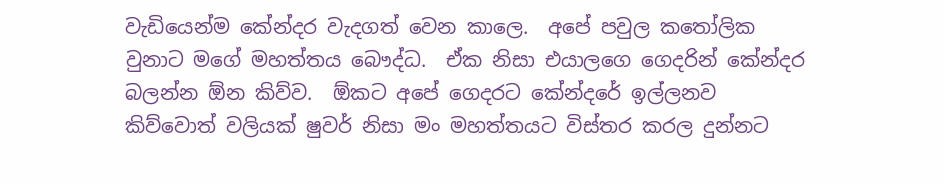වැඩියෙන්ම කේන්දර වැදගත් වෙන කාලෙ.  අපේ පවුල කතෝලික වුනාට මගේ මහත්තය බෞද්ධ.  ඒක නිසා එයාලගෙ ගෙදරින් කේන්දර බලන්න ඕන කිව්ව.  ඕකට අපේ ගෙදරට කේන්දරේ ඉල්ලනව කිව්වොත් වලියක් ෂුවර් නිසා මං මහත්තයට විස්තර කරල දුන්නට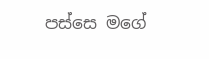පස්සෙ මගේ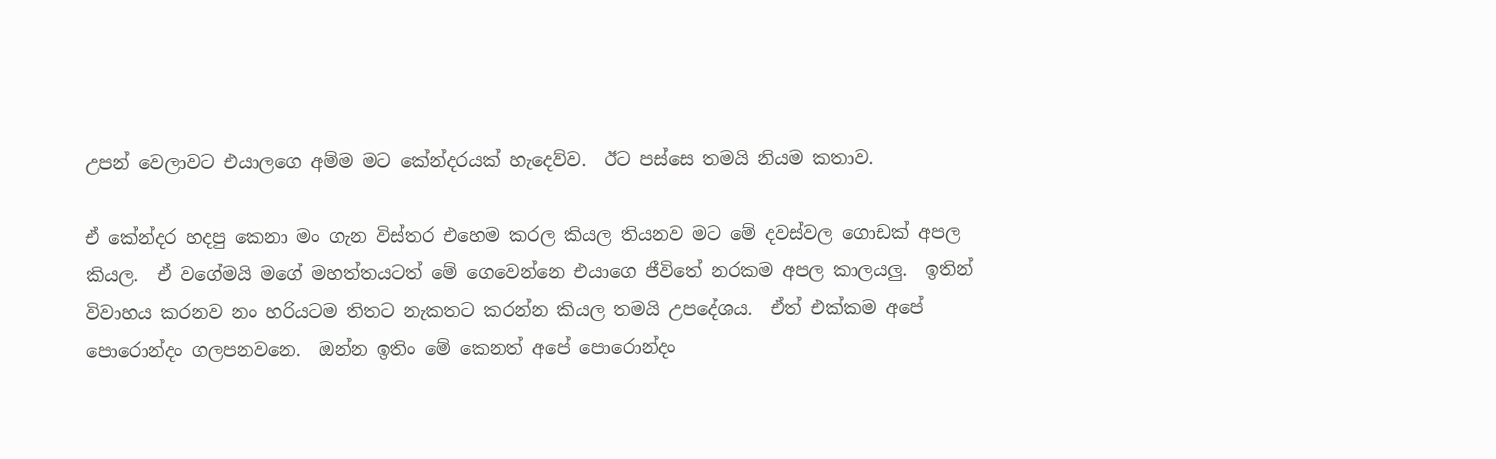උපන් වෙලාවට එයාලගෙ අම්ම මට කේන්දරයක් හැදෙව්ව.  ඊට පස්සෙ තමයි නියම කතාව.

ඒ කේන්දර හදපු කෙනා මං ගැන විස්තර එහෙම කරල කියල තියනව මට මේ දවස්වල ගොඩක් අපල කියල.  ඒ වගේමයි මගේ මහත්තයටත් මේ ගෙවෙන්නෙ එයාගෙ ජීවිතේ නරකම අපල කාලයලු.  ඉතින් විවාහය කරනව නං හරියටම තිතට නැකතට කරන්න කියල තමයි උපදේශය.  ඒත් එක්කම අපේ පොරොන්දං ගලපනවනෙ.  ඔන්න ඉතිං මේ කෙනත් අපේ පොරොන්දං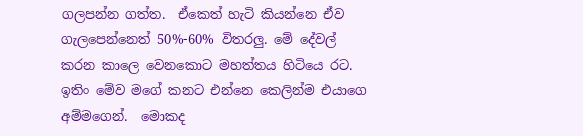ගලපන්න ගත්ත.  ඒකෙත් හැටි කියන්නෙ ඒව ගැලපෙන්නෙත් 50%-60% විතරලු. මේ දේවල් කරන කාලෙ වෙනකොට මහත්තය හිටියෙ රට.  ඉතිං මේව මගේ කනට එන්නෙ කෙලින්ම එයාගෙ අම්මගෙන්.  මොකද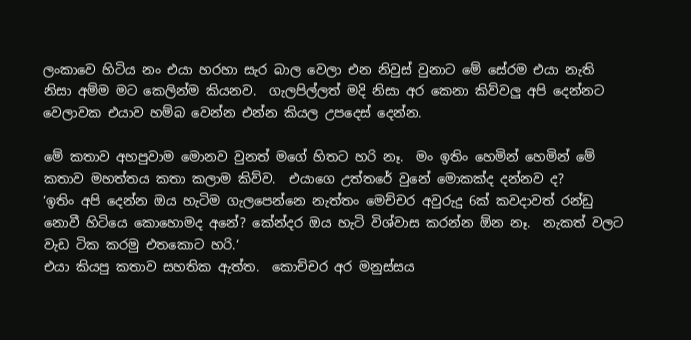ලංකාවෙ හිටිය නං එයා හරහා සැර බාල වෙලා එන නිවුස් වුනාට මේ සේරම එයා නැති නිසා අම්ම මට කෙලින්ම කියනව.  ගැලපිල්ලත් මදි නිසා අර කෙනා කිව්වලු අපි දෙන්නට වෙලාවක එයාව හම්බ වෙන්න එන්න කියල උපදෙස් දෙන්න.

මේ කතාව අහපුවාම මොනව වුනත් මගේ හිතට හරි නෑ.  මං ඉතිං හෙමින් හෙමින් මේ කතාව මහත්තය කතා කලාම කිව්ව.  එයාගෙ උත්තරේ වුනේ මොකක්ද දන්නව ද?
‘ඉතිං අපි දෙන්න ඔය හැටිම ගැලපෙන්නෙ නැත්තං මෙච්චර අවුරුදු 6ක් කවදාවත් රන්ඩු නොවී හිටියෙ කොහොමද අනේ? කේන්දර ඔය හැටි විශ්වාස කරන්න ඕන නෑ.  නැකත් වලට වැඩ ටික කරමු එතකොට හරි.‘
එයා කියපු කතාව සහතික ඇත්ත.  කොච්චර අර මනුස්සය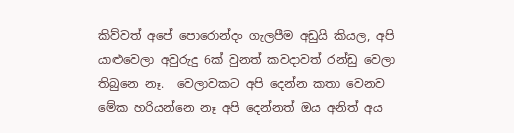කිව්වත් අපේ පොරොන්දං ගැලපීම අඩුයි කියල, අපි යාළුවෙලා අවුරුදු 6ක් වුනත් කවදාවත් රන්ඩු වෙලා තිබුනෙ නෑ.  වෙලාවකට අපි දෙන්න කතා වෙනව මේක හරියන්නෙ නෑ අපි දෙන්නත් ඔය අනිත් අය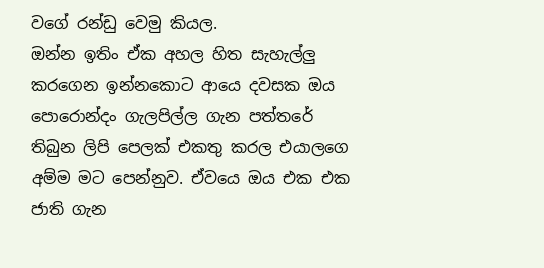වගේ රන්ඩු වෙමු කියල.
ඔන්න ඉතිං ඒක අහල හිත සැහැල්ලු කරගෙන ඉන්නකොට ආයෙ දවසක ඔය පොරොන්දං ගැලපිල්ල ගැන පත්තරේ තිබුන ලිපි පෙලක් එකතු කරල එයාලගෙ අම්ම මට පෙන්නුව. ඒවයෙ ඔය එක එක ජාති ගැන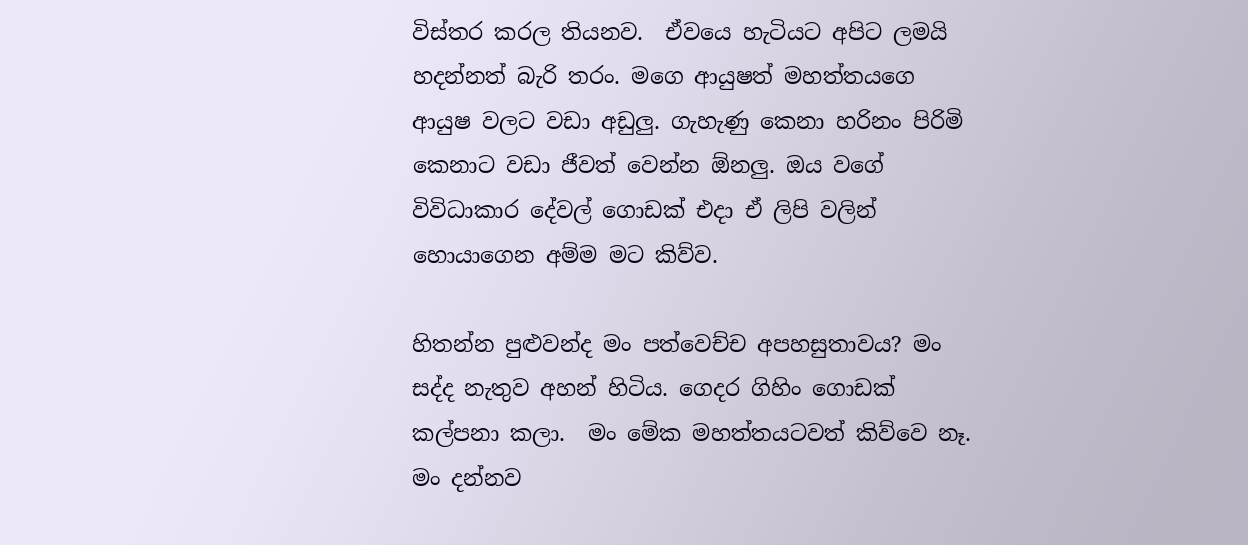විස්තර කරල තියනව.  ඒවයෙ හැටියට අපිට ලමයි හදන්නත් බැරි තරං. මගෙ ආයුෂත් මහත්තයගෙ ආයුෂ වලට වඩා අඩුලු. ගැහැණු කෙනා හරිනං පිරිමි කෙනාට වඩා ජීවත් වෙන්න ඕනලු. ඔය වගේ විවිධාකාර දේවල් ගොඩක් එදා ඒ ලිපි වලින් හොයාගෙන අම්ම මට කිව්ව.

හිතන්න පුළුවන්ද මං පත්වෙච්ච අපහසුතාවය? මං සද්ද නැතුව අහන් හිටිය. ගෙදර ගිහිං ගොඩක් කල්පනා කලා.  මං මේක මහත්තයටවත් කිව්වෙ නෑ.  මං දන්නව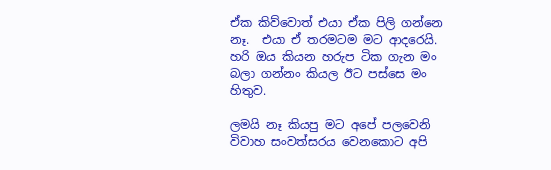ඒක කිව්වොත් එයා ඒක පිලි ගන්නෙ නෑ.  එයා ඒ තරමටම මට ආදරෙයි.  හරි ඔය කියන හරුප ටික ගැන මං බලා ගන්නං කියල ඊට පස්සෙ මං හිතුව.

ලමයි නෑ කියපු මට අපේ පලවෙනි විවාහ සංවත්සරය වෙනකොට අපි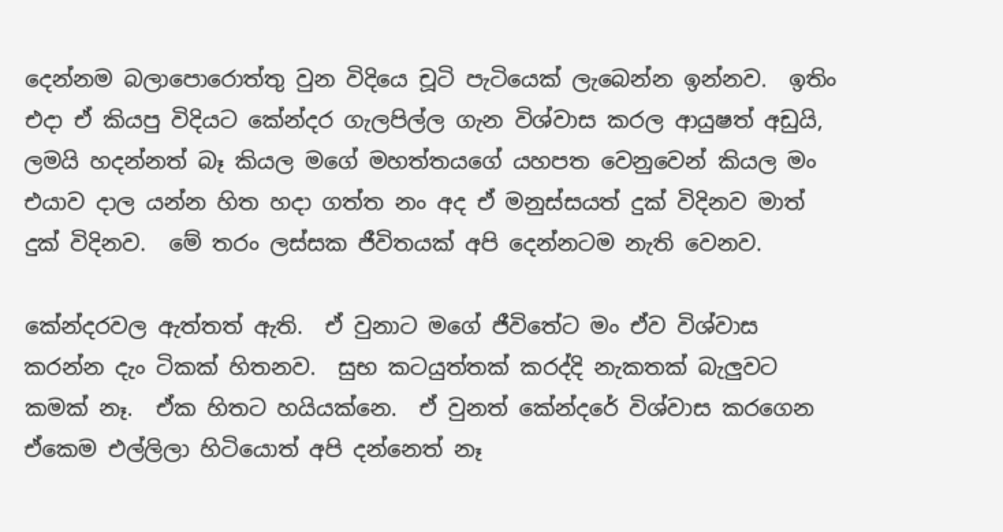දෙන්නම බලාපොරොත්තු වුන විදියෙ චූටි පැටියෙක් ලැබෙන්න ඉන්නව.  ඉතිං එදා ඒ කියපු විදියට කේන්දර ගැලපිල්ල ගැන විශ්වාස කරල ආයුෂත් අඩුයි, ලමයි හදන්නත් බෑ කියල මගේ මහත්තයගේ යහපත වෙනුවෙන් කියල මං එයාව දාල යන්න හිත හදා ගත්ත නං අද ඒ මනුස්සයත් දුක් විදිනව මාත් දුක් විදිනව.  මේ තරං ලස්සක ජීවිතයක් අපි දෙන්නටම නැති වෙනව.

කේන්දරවල ඇත්තත් ඇති.  ඒ වුනාට මගේ ජීවිතේට මං ඒව විශ්වාස කරන්න දැං ටිකක් හිතනව.  සුභ කටයුත්තක් කරද්දි නැකතක් බැලුවට කමක් නෑ.  ඒක හිතට හයියක්නෙ.  ඒ වුනත් කේන්දරේ විශ්වාස කරගෙන ඒකෙම එල්ලිලා හිටියොත් අපි දන්නෙත් නෑ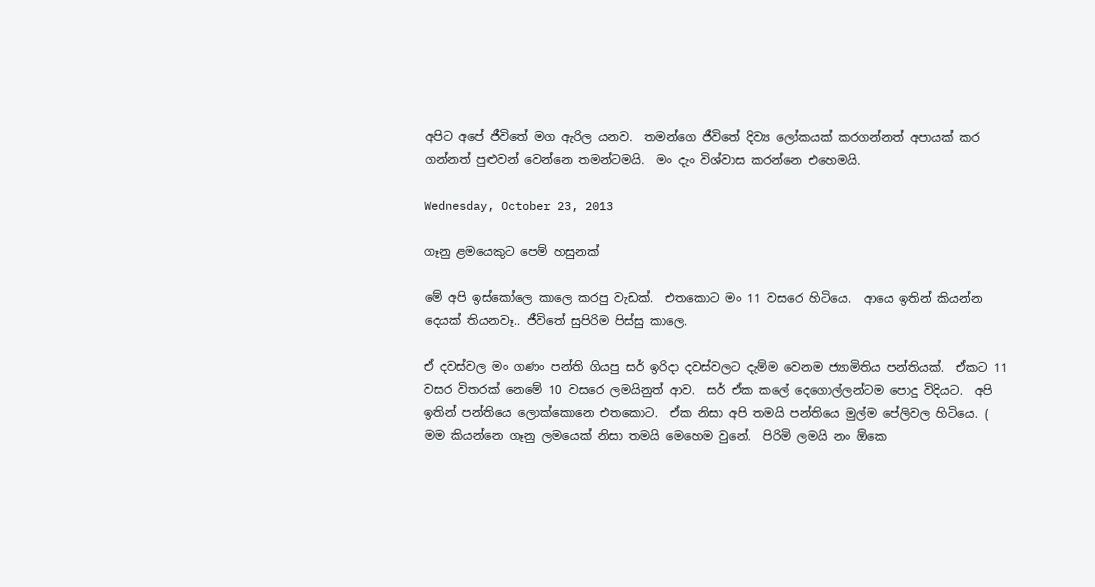අපිට අපේ ජීවිතේ මග ඇරිල යනව.  තමන්ගෙ ජීවිතේ දිව්‍ය ලෝකයක් කරගන්නත් අපායක් කර ගන්නත් පුළුවන් වෙන්නෙ තමන්ටමයි.  මං දැං විශ්වාස කරන්නෙ එහෙමයි.

Wednesday, October 23, 2013

ගෑනු ළමයෙකුට පෙම් හසුනක්

මේ අපි ඉස්කෝලෙ කාලෙ කරපු වැඩක්.  එතකොට මං 11 වසරෙ හිටියෙ.  ආයෙ ඉතින් කියන්න දෙයක් තියනවෑ.. ජීවිතේ සුපිරිම පිස්සු කාලෙ.

ඒ දවස්වල මං ගණං පන්ති ගියපු සර් ඉරිදා දවස්වලට දැම්ම වෙනම ජ්‍යාමිතිය පන්තියක්.  ඒකට 11 වසර විතරක් නෙමේ 10 වසරෙ ලමයිනුත් ආව.  සර් ඒක කලේ දෙගොල්ලන්ටම පොදු විදියට.  අපි ඉතින් පන්තියෙ ලොක්කොනෙ එතකොට.  ඒක නිසා අපි තමයි පන්තියෙ මුල්ම පේලිවල හිටියෙ. ( මම කියන්නෙ ගෑනු ලමයෙක් නිසා තමයි මෙහෙම වුනේ.  පිරිමි ලමයි නං ඕකෙ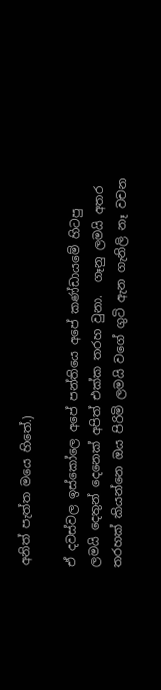අනිත් පැත්ත මයෙ හිතේ.)

ඒ දවස්වල ඉස්කෝලෙ අපේ පන්තියෙ අපේ කණ්ඩායමේ හිටපු ලමයි දෙතුන් දෙනෙක් අපිත් එක්ක තරහ වුනා.  ගෑනු ලමයි අතර තරහක් කියන්නෙ ඔය පිරිමි ලමයි වගේ ගුටි ඇන ගැනිලි නෑ වචන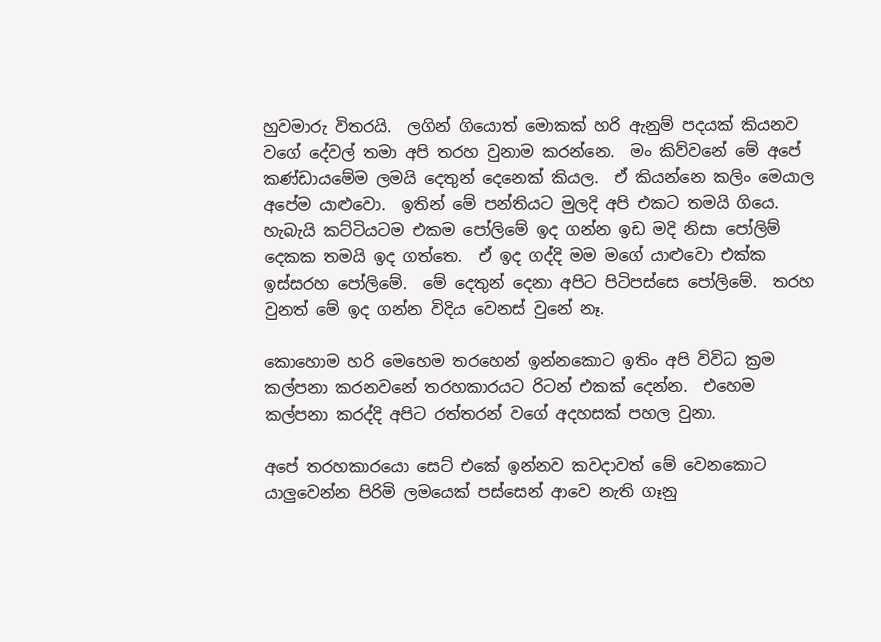හුවමාරු විතරයි.  ලගින් ගියොත් මොකක් හරි ඇනුම් පදයක් කියනව වගේ දේවල් තමා අපි තරහ වුනාම කරන්නෙ.  මං කිව්වනේ මේ අපේ කණ්ඩායමේම ලමයි දෙතුන් දෙනෙක් කියල.  ඒ කියන්නෙ කලිං මෙයාල අපේම යාළුවො.  ඉතින් මේ පන්තියට මුලදි අපි එකට තමයි ගියෙ.  හැබැයි කට්ටියටම එකම පෝලිමේ ඉද ගන්න ඉඩ මදි නිසා පෝලිම් දෙකක තමයි ඉද ගත්තෙ.  ඒ ඉද ගද්දි මම මගේ යාළුවො එක්ක ඉස්සරහ පෝලිමේ.  මේ දෙතුන් දෙනා අපිට පිටිපස්සෙ පෝලිමේ.  තරහ වුනත් මේ ඉද ගන්න විදිය වෙනස් වුනේ නෑ.

කොහොම හරි මෙහෙම තරහෙන් ඉන්නකොට ඉතිං අපි විවිධ ක්‍රම කල්පනා කරනවනේ තරහකාරයට රිටන් එකක් දෙන්න.  එහෙම කල්පනා කරද්දි අපිට රත්තරන් වගේ අදහසක් පහල වුනා.

අපේ තරහකාරයො සෙට් එකේ ඉන්නව කවදාවත් මේ වෙනකොට යාලුවෙන්න පිරිමි ලමයෙක් පස්සෙන් ආවෙ නැති ගෑනු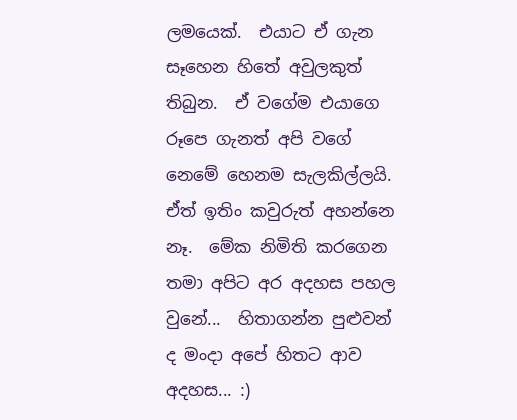ලමයෙක්.  එයාට ඒ ගැන සෑහෙන හිතේ අවුලකුත් තිබුන.  ඒ වගේම එයාගෙ රූපෙ ගැනත් අපි වගේ නෙමේ හෙනම සැලකිල්ලයි.  ඒත් ඉතිං කවුරුත් අහන්නෙ නෑ.  මේක නිමිති කරගෙන තමා අපිට අර අදහස පහල වුනේ...  හිතාගන්න පුළුවන් ද මංදා අපේ හිතට ආව අදහස... :)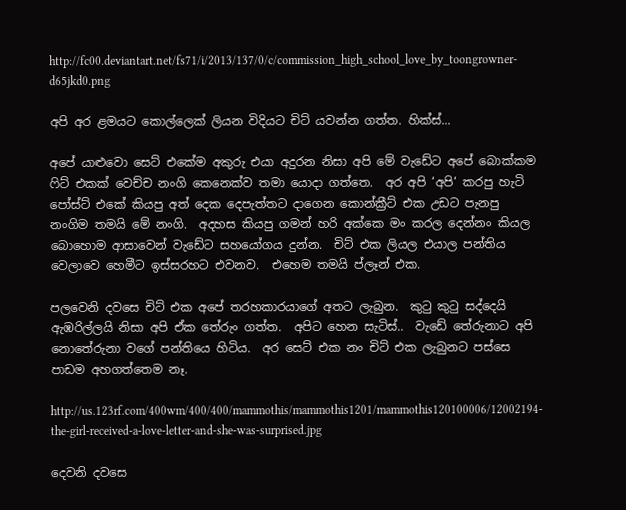http://fc00.deviantart.net/fs71/i/2013/137/0/c/commission_high_school_love_by_toongrowner-d65jkd0.png

අපි අර ළමයට කොල්ලෙක් ලියන විදියට චිට් යවන්න ගත්ත. හික්ස්...

අපේ යාළුවො සෙට් එකේම අකුරු එයා අදුරන නිසා අපි මේ වැඩේට අපේ බොක්කම ෆිට් එකක් වෙච්ච නංගි කෙනෙක්ව තමා යොදා ගත්තෙ.  අර අපි ‘අපි‘ කරපු හැටි පෝස්ට් එකේ කියපු අත් දෙක දෙපැත්තට දාගෙන කොන්ක්‍රීට් එක උඩට පැනපු නංගිම තමයි මේ නංගි.  අදහස කියපු ගමන් හරි අක්කෙ මං කරල දෙන්නං කියල බොහොම ආසාවෙන් වැඩේට සහයෝගය දුන්න.  චිට් එක ලියල එයාල පන්තිය වෙලාවෙ හෙමීට ඉස්සරහට එවනව.  එහෙම තමයි ප්ලෑන් එක.

පලවෙනි දවසෙ චිට් එක අපේ තරහකාරයාගේ අතට ලැබුන.  කුටු කුටු සද්දෙයි ඇඹරිල්ලයි නිසා අපි ඒක තේරුං ගත්ත.  අපිට හෙන සැටිස්..  වැඩේ තේරුනාට අපි නොතේරුනා වගේ පන්තියෙ හිටිය.  අර සෙට් එක නං චිට් එක ලැබුනට පස්සෙ පාඩම අහගත්තෙම නෑ.

http://us.123rf.com/400wm/400/400/mammothis/mammothis1201/mammothis120100006/12002194-the-girl-received-a-love-letter-and-she-was-surprised.jpg

දෙවනි දවසෙ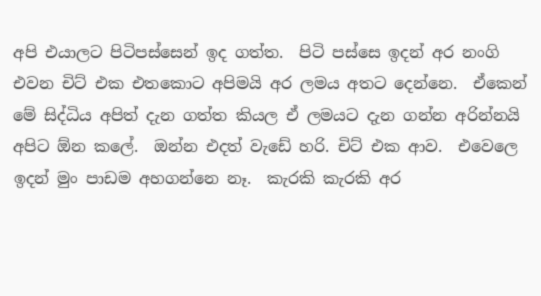අපි එයාලට පිටිපස්සෙන් ඉද ගත්ත.  පිටි පස්සෙ ඉදන් අර නංගි එවන චිට් එක එතකොට අපිමයි අර ලමය අතට දෙන්නෙ.  ඒකෙන් මේ සිද්ධිය අපිත් දැන ගත්ත කියල ඒ ලමයට දැන ගන්න අරින්නයි අපිට ඕන කලේ.  ඔන්න එදත් වැඩේ හරි. චිට් එක ආව.  එවෙලෙ ඉදන් මුං පාඩම අහගන්නෙ නෑ.  කැරකි කැරකි අර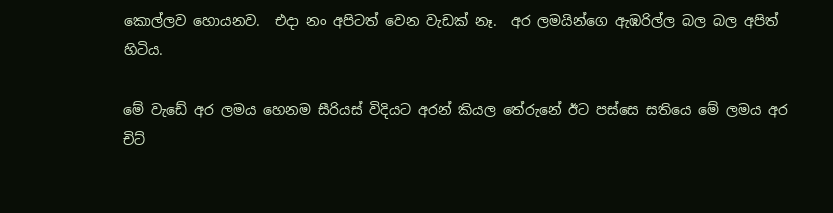කොල්ලව හොයනව.  එදා නං අපිටත් වෙන වැඩක් නෑ.  අර ලමයින්ගෙ ඇඹරිල්ල බල බල අපිත් හිටිය.

මේ වැඩේ අර ලමය හෙනම සීරියස් විදියට අරන් කියල තේරුනේ ඊට පස්සෙ සතියෙ මේ ලමය අර චිට්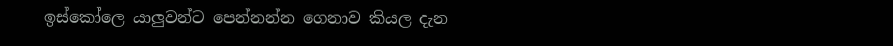ඉස්කෝලෙ යාලුවන්ට පෙන්නන්න ගෙනාව කියල දැන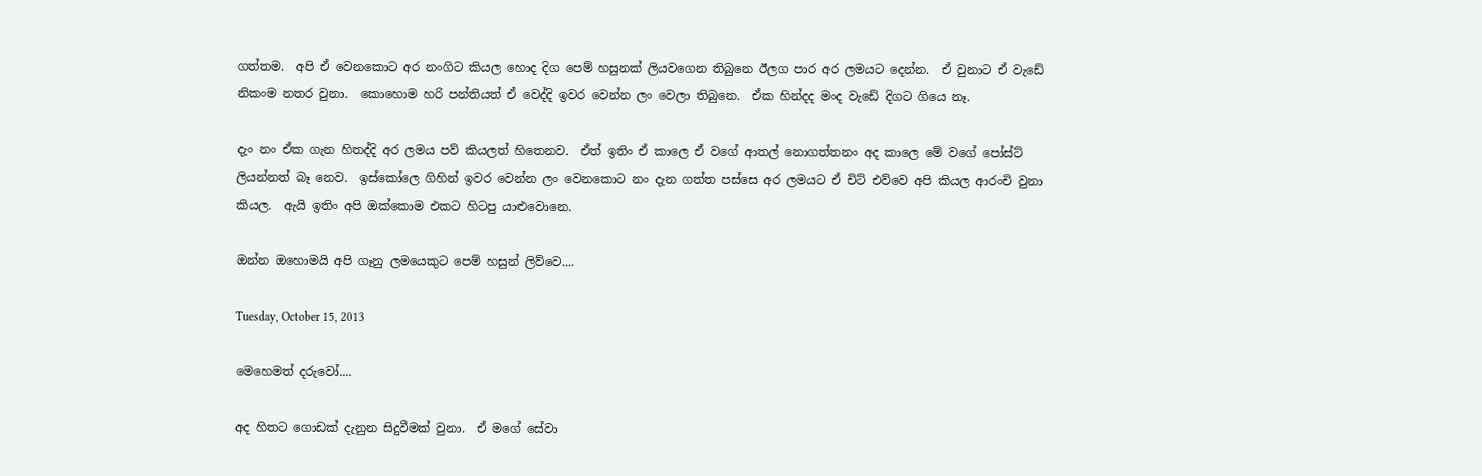ගත්තම.  අපි ඒ වෙනකොට අර නංගිට කියල හොද දිග පෙම් හසුනක් ලියවගෙන තිබුනෙ ඊලග පාර අර ලමයට දෙන්න.  ඒ වුනාට ඒ වැඩේ නිකංම නතර වුනා.  කොහොම හරි පන්තියත් ඒ වෙද්දි ඉවර වෙන්න ලං වෙලා තිබුනෙ.  ඒක හින්දද මංද වැඩේ දිගට ගියෙ නෑ.

දැං නං ඒක ගැන හිතද්දි අර ලමය පව් කියලත් හිතෙනව.  ඒත් ඉතිං ඒ කාලෙ ඒ වගේ ආතල් නොගත්තනං අද කාලෙ මේ වගේ පෝස්ට් ලියන්නත් බෑ නෙව.  ඉස්කෝලෙ ගිහින් ඉවර වෙන්න ලං වෙනකොට නං දැන ගත්ත පස්සෙ අර ලමයට ඒ චිට් එව්වෙ අපි කියල ආරංචි වුනා කියල.  ඇයි ඉතිං අපි ඔක්කොම එකට හිටපු යාළුවොනෙ.

ඔන්න ඔහොමයි අපි ගෑනු ලමයෙකුට පෙම් හසුන් ලිව්වෙ....

Tuesday, October 15, 2013

මෙහෙමත් දරුවෝ....

අද හිතට ගොඩක් දැනුන සිදුවීමක් වුනා.  ඒ මගේ සේවා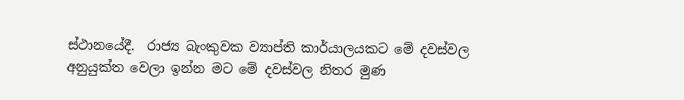ස්ථානයේදී.  රාජ්‍ය බැංකුවක ව්‍යාප්ති කාර්යාලයකට මේ දවස්වල අනුයුක්ත වෙලා ඉන්න මට මේ දවස්වල නිතර මුණ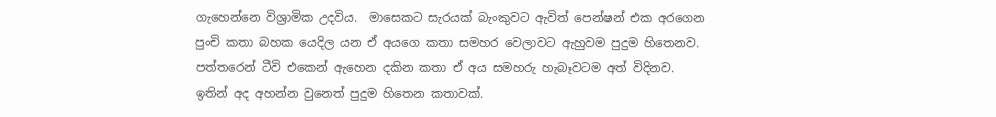ගැහෙන්නෙ විශ්‍රාමික උදවිය.  මාසෙකට සැරයක් බැංකුවට ඇවිත් පෙන්ෂන් එක අරගෙන පුංචි කතා බහක යෙදිල යන ඒ අයගෙ කතා සමහර වෙලාවට ඇහුවම පුදුම හිතෙනව.  පත්තරෙන් ටීවි එකෙන් ඇහෙන දකින කතා ඒ අය සමහරු හැබෑවටම අත් විදිනව.  ඉතින් අද අහන්න වුනෙත් පුදුම හිතෙන කතාවක්.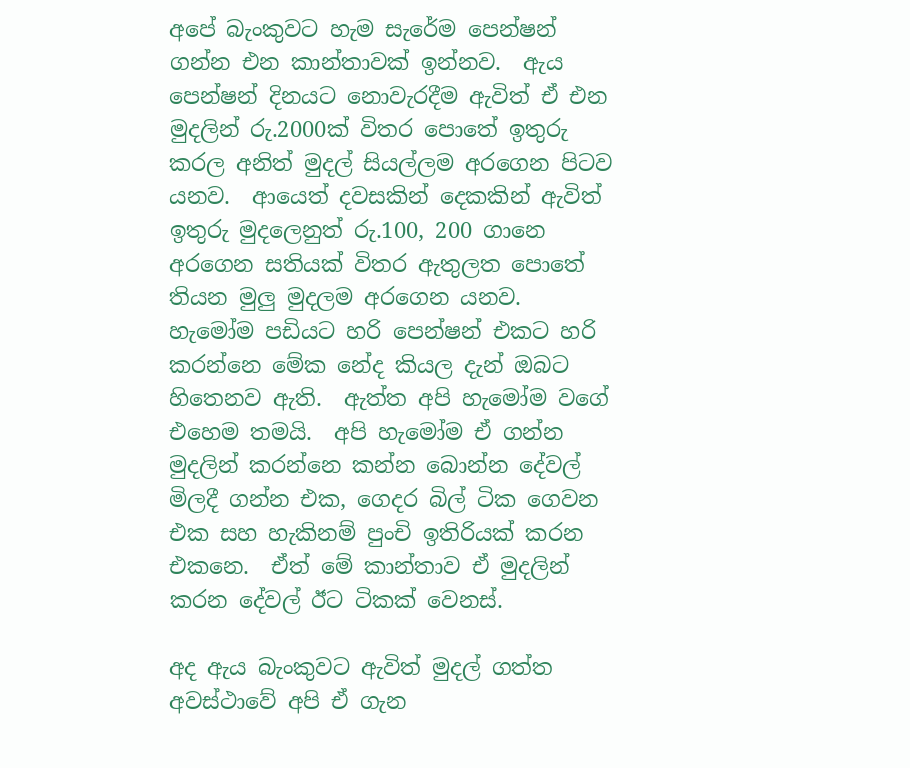අපේ බැංකුවට හැම සැරේම පෙන්ෂන් ගන්න එන කාන්තාවක් ඉන්නව.  ඇය පෙන්ෂන් දිනයට නොවැරදීම ඇවිත් ඒ එන මුදලින් රු.2000ක් විතර පොතේ ඉතුරු කරල අනිත් මුදල් සියල්ලම අරගෙන පිටව යනව.  ආයෙත් දවසකින් දෙකකින් ඇවිත් ඉතුරු මුදලෙනුත් රු.100, 200 ගානෙ අරගෙන සතියක් විතර ඇතුලත පොතේ තියන මුලු මුදලම අරගෙන යනව.  හැමෝම පඩියට හරි පෙන්ෂන් එකට හරි කරන්නෙ මේක නේද කියල දැන් ඔබට හිතෙනව ඇති.  ඇත්ත අපි හැමෝම වගේ එහෙම තමයි.  අපි හැමෝම ඒ ගන්න මුදලින් කරන්නෙ කන්න බොන්න දේවල් මිලදී ගන්න එක, ගෙදර බිල් ටික ගෙවන එක සහ හැකිනම් පුංචි ඉතිරියක් කරන එකනෙ.  ඒත් මේ කාන්තාව ඒ මුදලින් කරන දේවල් ඊට ටිකක් වෙනස්.

අද ඇය බැංකුවට ඇවිත් මුදල් ගත්ත අවස්ථාවේ අපි ඒ ගැන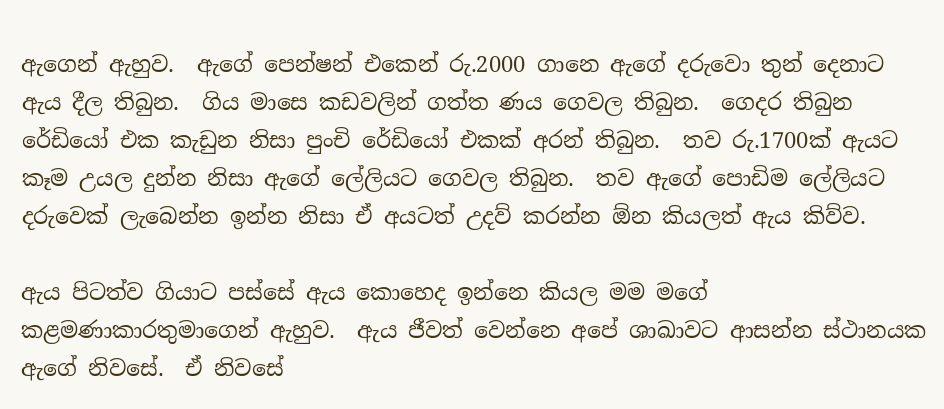ඇගෙන් ඇහුව.  ඇ‍ගේ පෙන්ෂන් එකෙන් රු.2000 ගානෙ ඇගේ දරුවො තුන් දෙනාට ඇය දීල තිබුන.  ගිය මාසෙ කඩවලින් ගත්ත ණය ගෙවල තිබුන.  ගෙදර තිබුන රේඩියෝ එක කැඩුන නිසා පුංචි රේඩි‍යෝ එකක් අර‍න් තිබුන.  තව රු.1700ක් ඇයට කෑම උයල දුන්න නිසා ඇගේ ලේලියට ගෙවල තිබුන.  තව ඇගේ පොඩිම ලේලියට දරුවෙක් ලැබෙන්න ඉන්න නිසා ඒ අයටත් උදව් කරන්න ඕන කියලත් ඇය කිව්ව.

ඇය පිටත්ව ගියාට පස්සේ ඇ‍ය කොහෙද ඉන්නෙ කියල මම මගේ කළමණාකාරතුමාගෙන් ඇහුව.  ඇය ජීවත් වෙන්නෙ අපේ ශාඛාවට ආසන්න ස්ථානයක ඇගේ නිවසේ.  ඒ නිවසේ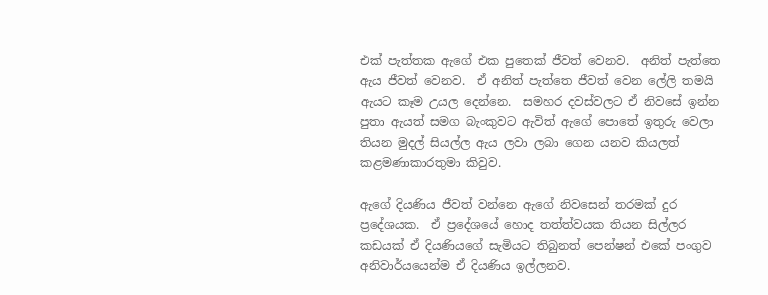එක් පැත්තක ඇගේ එක පුතෙක් ජීවත් වෙනව.  අනිත් පැත්තෙ ඇය ජීවත් වෙනව.  ඒ අනිත් පැත්තෙ ජීවත් වෙන ලේලි තමයි ඇයට කෑම උයල දෙන්නෙ.  සමහර දවස්වලට ඒ නිවසේ ඉන්න පුතා ඇයත් සමග බැංකුවට ඇවිත් ඇගේ පොතේ ඉතුරු වෙලා තියන මුදල් සියල්ල ඇය ලවා ලබා ගෙන යනව කියලත් කළමණාකාරතුමා කිවුව.

ඇගේ දියණිය ජීවත් වන්නෙ ඇගේ නිවසෙන් තරමක් දුර ප්‍රදේශයක.  ඒ ප්‍රදේශයේ හොද තත්ත්වයක තියන සිල්ලර කඩයක් ඒ දියණියගේ සැමියට තිබුනත් පෙන්ෂන් එකේ පංගුව අනිවාර්යයෙන්ම ඒ දියණිය ඉල්ලනව.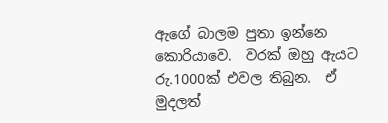ඇගේ බාලම පුතා ඉන්නෙ කොරියාවෙ.  වරක් ඔහු ඇයට රු.1000ක් එවල තිබුන.  ඒ මුදලත්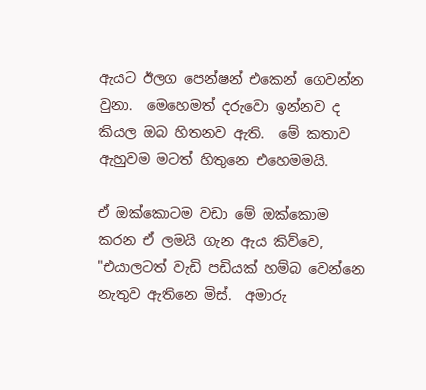ඇයට ඊලග පෙන්ෂන් එකෙන් ගෙවන්න වුනා.  මෙහෙමත් දරු‍වො ඉන්නව ද කියල ඔබ හිතනව ඇති.  මේ කතාව ඇහුවම මටත් හිතුනෙ එහෙමමයි.

ඒ ඔක්කොටම වඩා මේ ඔක්කොම කරන ඒ ලමයි ගැන ඇය කිව්වෙ,
"එයාලටත් වැඩි පඩියක් හම්බ වෙන්නෙ නැතුව ඇතිනෙ මිස්.  අමාරු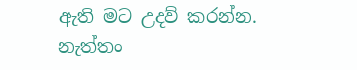ඇති මට උදව් කරන්න.  නැත්තං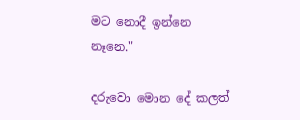මට නොදී ඉන්නෙ නෑනෙ."

දරුවො මොන දේ කලත්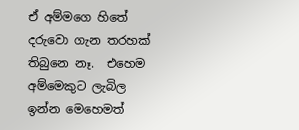ඒ අම්මගෙ හිතේ දරුවො ගැන තරහක් තිබුනෙ නෑ.  එහෙම අම්මෙකුට ලැබිල ඉන්න මෙහෙමත්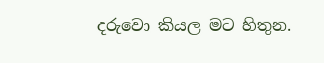දරුවො කියල මට හිතුන.